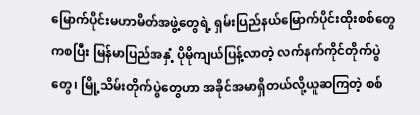မြောက်ပိုင်းမဟာမိတ်အဖွဲ့တွေရဲ့ ရှမ်းပြည်နယ်မြောက်ပိုင်းထိုးစစ်တွေကစပြီး မြန်မာပြည်အနှံ့ ပိုမိုကျယ်ပြန့်လာတဲ့ လက်နက်ကိုင်တိုက်ပွဲတွေ၊ မြို့သိမ်းတိုက်ပွဲတွေဟာ အခိုင်အမာရှိတယ်လို့ယူဆကြတဲ့ စစ်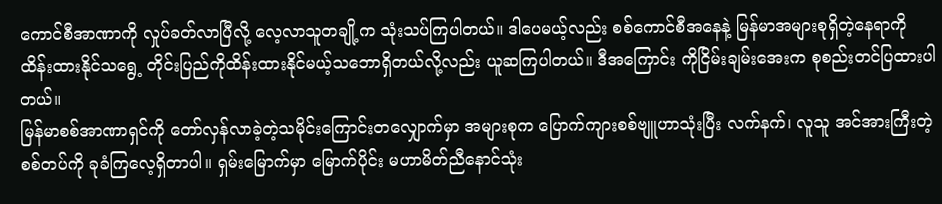ကောင်စီအာဏာကို လှုပ်ခတ်လာပြီလို့ လေ့လာသူတချို့က သုံးသပ်ကြပါတယ်။ ဒါပေမယ့်လည်း စစ်ကောင်စီအနေနဲ့ မြန်မာအများစုရှိတဲ့နေရာကို ထိန်းထားနိုင်သရွေ့ တိုင်းပြည်ကိုထိန်းထားနိုင်မယ့်သဘောရှိတယ်လို့လည်း ယူဆကြပါတယ်။ ဒီအကြောင်း ကိုငြိမ်းချမ်းအေးက စုစည်းတင်ပြထားပါတယ်။
မြန်မာစစ်အာဏာရှင်ကို တော်လှန်လာခဲ့တဲ့သမိုင်းကြောင်းတလျှောက်မှာ အများစုက ပြောက်ကျားစစ်ဗျူဟာသုံးပြီး လက်နက်၊ လူသူ အင်အားကြီးတဲ့စစ်တပ်ကို ခုခံကြလေ့ရှိတာပါ။ ရှမ်းမြောက်မှာ မြောက်ပိုင်း မဟာမိတ်ညီနောင်သုံး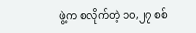ဖွဲ့က စလိုက်တဲ့ ၁၀,၂၇ စစ်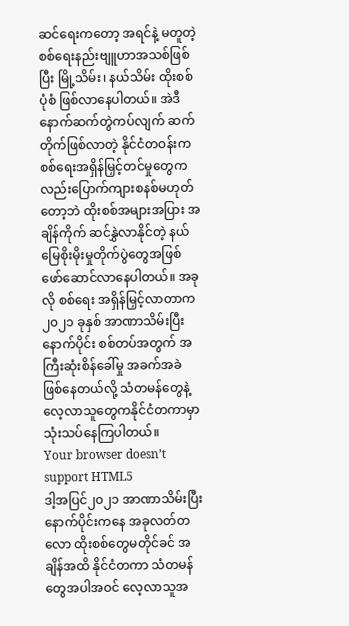ဆင်ရေးကတော့ အရင်နဲ့ မတူတဲ့စစ်ရေးနည်းဗျူဟာအသစ်ဖြစ်ပြီး မြို့သိမ်း၊ နယ်သိမ်း ထိုးစစ်ပုံစံ ဖြစ်လာနေပါတယ်။ အဲဒီနောက်ဆက်တွဲကပ်လျက် ဆက်တိုက်ဖြစ်လာတဲ့ နိုင်ငံတဝန်းက စစ်ရေးအရှိန်မြှင့်တင်မှုတွေကလည်းပြောက်ကျားစနစ်မဟုတ်တော့ဘဲ ထိုးစစ်အများအပြား အချိန်ကိုက် ဆင်နွှဲလာနိုင်တဲ့ နယ်မြေစိုးမိုးမှုတိုက်ပွဲတွေအဖြစ် ဖော်ဆောင်လာနေပါတယ်။ အခုလို စစ်ရေး အရှိန်မြှင့်လာတာက၂၀၂၁ ခုနှစ် အာဏာသိမ်းပြီးနောက်ပိုင်း စစ်တပ်အတွက် အကြီးဆုံးစိန်ခေါ်မှု အခက်အခဲ ဖြစ်နေတယ်လို့ သံတမန်တွေနဲ့
လေ့လာသူတွေကနိုင်ငံတကာမှာ သုံးသပ်နေကြပါတယ်။
Your browser doesn’t support HTML5
ဒါ့အပြင်၂၀၂၁ အာဏာသိမ်းပြီးနောက်ပိုင်းကနေ အခုလတ်တလော ထိုးစစ်တွေမတိုင်ခင် အချိန်အထိ နိုင်ငံတကာ သံတမန် တွေအပါအဝင် လေ့လာသူအ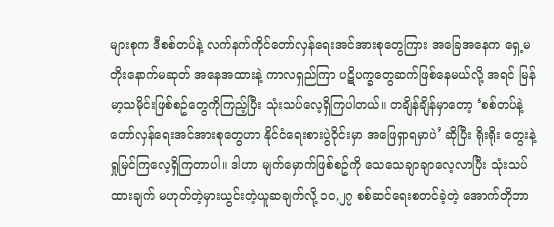များစုက ဒီစစ်တပ်နဲ့ လက်နက်ကိုင်တော်လှန်ရေးအင်အားစုတွေကြား အခြေအနေက ရှေ့မတိုးနောက်မဆုတ် အနေအထားနဲ့ ကာလရှည်ကြာ ပဋိပက္ခတွေဆက်ဖြစ်နေမယ်လို့ အရင် မြန်မာ့သမိုင်းဖြစ်စဥ်တွေကိုကြည့်ပြီး သုံးသပ်လေ့ရှိကြပါတယ်။ တချိန်ချိန်မှာတော့ ‘စစ်တပ်နဲ့ တော်လှန်ရေးအင်အားစုတွေဟာ နိုင်ငံရေးစားပွဲဝိုင်းမှာ အဖြေရှာရမှာပဲ’ ဆိုပြီး ရိုးရိုး တွေးနဲ့ ရှုမြင်ကြလေ့ရှိကြတာပါ။ ဒါဟာ မျက်မှောက်ဖြစ်စဥ်ကို သေသေချာချာလေ့လာပြီး သုံးသပ်ထားချက် မဟုတ်တဲ့မှားယွင်းတဲ့ယူဆချက်လို့ ၁၀,၂၇ စစ်ဆင်ရေးစတင်ခဲ့တဲ့ အောက်တိုဘာ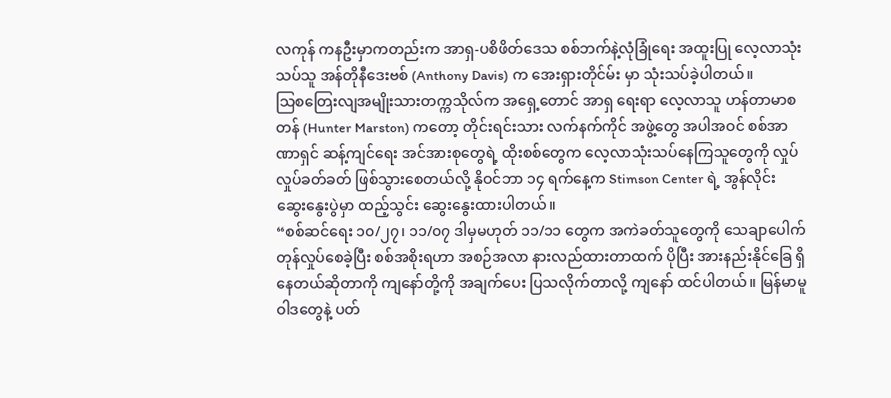လကုန် ကနဦးမှာကတည်းက အာရှ-ပစိဖိတ်ဒေသ စစ်ဘက်နဲ့လုံခြုံရေး အထူးပြု လေ့လာသုံးသပ်သူ အန်တိုနီဒေးဗစ် (Anthony Davis) က အေးရှားတိုင်မ်း မှာ သုံးသပ်ခဲ့ပါတယ်။
သြစတြေးလျအမျိုးသားတက္ကသိုလ်က အရှေ့တောင် အာရှ ရေးရာ လေ့လာသူ ဟန်တာမာစတန် (Hunter Marston) ကတော့ တိုင်းရင်းသား လက်နက်ကိုင် အဖွဲ့တွေ အပါအဝင် စစ်အာဏာရှင် ဆန့်ကျင်ရေး အင်အားစုတွေရဲ့ ထိုးစစ်တွေက လေ့လာသုံးသပ်နေကြသူတွေကို လှုပ်လှုပ်ခတ်ခတ် ဖြစ်သွားစေတယ်လို့ နိုဝင်ဘာ ၁၄ ရက်နေ့က Stimson Center ရဲ့ အွန်လိုင်း ဆွေးနွေးပွဲမှာ ထည့်သွင်း ဆွေးနွေးထားပါတယ်။
“စစ်ဆင်ရေး ၁၀/၂၇၊ ၁၁/၀၇ ဒါမှမဟုတ် ၁၁/၁၁ တွေက အကဲခတ်သူတွေကို သေချာပေါက် တုန်လှုပ်စေခဲ့ပြီး စစ်အစိုးရဟာ အစဉ်အလာ နားလည်ထားတာထက် ပိုပြီး အားနည်းနိုင်ခြေ ရှိနေတယ်ဆိုတာကို ကျနော်တို့ကို အချက်ပေး ပြသလိုက်တာလို့ ကျနော် ထင်ပါတယ်။ မြန်မာမူဝါဒတွေနဲ့ ပတ်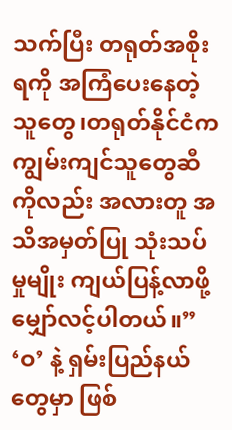သက်ပြီး တရုတ်အစိုးရကို အကြံပေးနေတဲ့ သူတွေ၊တရုတ်နိုင်ငံက ကျွမ်းကျင်သူတွေဆီကိုလည်း အလားတူ အသိအမှတ်ပြု သုံးသပ်မှုမျိုး ကျယ်ပြန့်လာဖို့ မျှော်လင့်ပါတယ်။”
‘ဝ’ နဲ့ ရှမ်းပြည်နယ်တွေမှာ ဖြစ်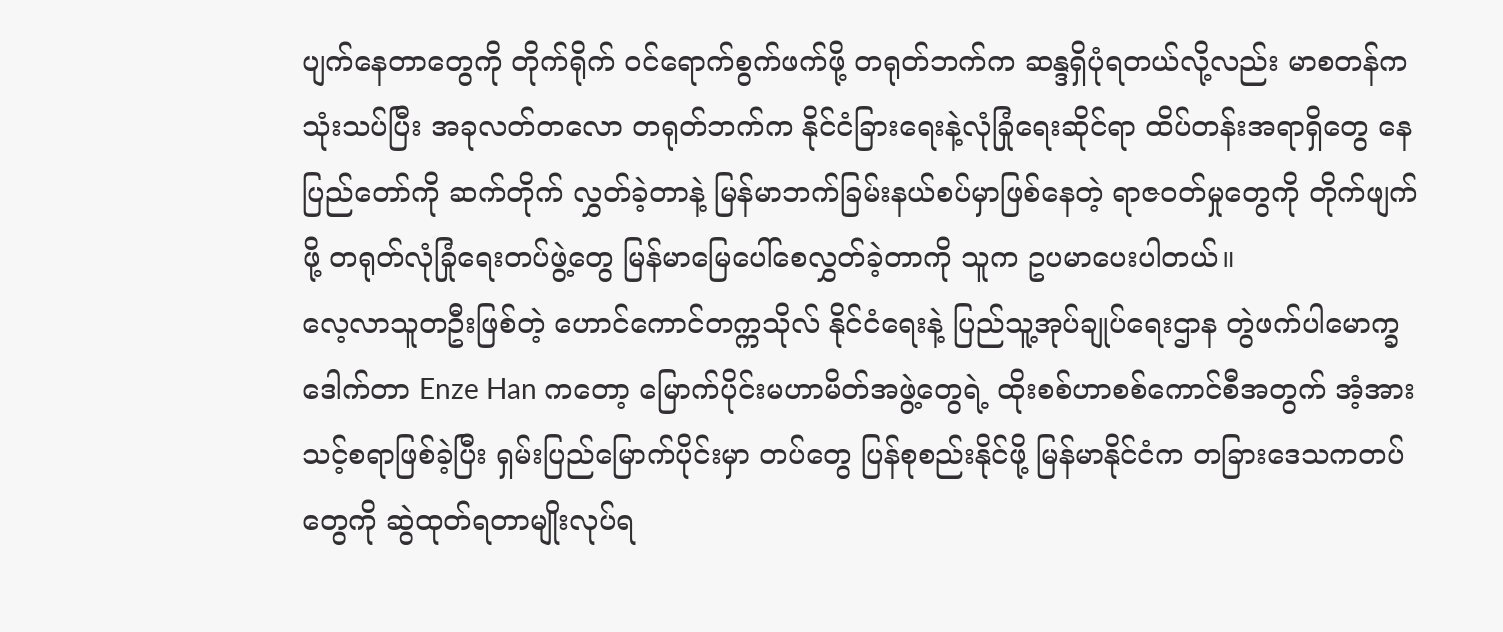ပျက်နေတာတွေကို တိုက်ရိုက် ဝင်ရောက်စွက်ဖက်ဖို့ တရုတ်ဘက်က ဆန္ဒရှိပုံရတယ်လို့လည်း မာစတန်ကသုံးသပ်ပြီး အခုလတ်တလော တရုတ်ဘက်က နိုင်ငံခြားရေးနဲ့လုံခြုံရေးဆိုင်ရာ ထိပ်တန်းအရာရှိတွေ နေပြည်တော်ကို ဆက်တိုက် လွှတ်ခဲ့တာနဲ့ မြန်မာဘက်ခြမ်းနယ်စပ်မှာဖြစ်နေတဲ့ ရာဇဝတ်မှုတွေကို တိုက်ဖျက်ဖို့ တရုတ်လုံခြုံရေးတပ်ဖွဲ့တွေ မြန်မာမြေပေါ်စေလွှတ်ခဲ့တာကို သူက ဥပမာပေးပါတယ်။
လေ့လာသူတဦးဖြစ်တဲ့ ဟောင်ကောင်တက္ကသိုလ် နိုင်ငံရေးနဲ့ ပြည်သူ့အုပ်ချုပ်ရေးဌာန တွဲဖက်ပါမောက္ခ ဒေါက်တာ Enze Han ကတော့ မြောက်ပိုင်းမဟာမိတ်အဖွဲ့တွေရဲ့ ထိုးစစ်ဟာစစ်ကောင်စီအတွက် အံ့အားသင့်စရာဖြစ်ခဲ့ပြီး ရှမ်းပြည်မြောက်ပိုင်းမှာ တပ်တွေ ပြန်စုစည်းနိုင်ဖို့ မြန်မာနိုင်ငံက တခြားဒေသကတပ်တွေကို ဆွဲထုတ်ရတာမျိုးလုပ်ရ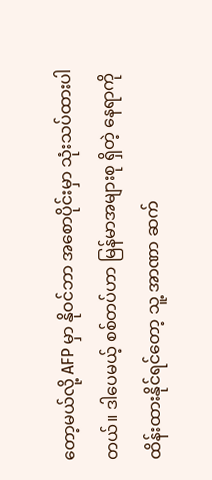တော့မယ်လို့ AFP မှာ နိုဝင်ဘာ အစောပိုင်းမှာ သုံးသပ်ထားပါတယ်။ ဒါပေမယ့် စစ်တပ်ဟာ မြန်မာအများစု ရှိတဲ့ နေရာကို ထိန်းထားနိုင်ရင်တော့ သူ့ အာဏာ ဆက်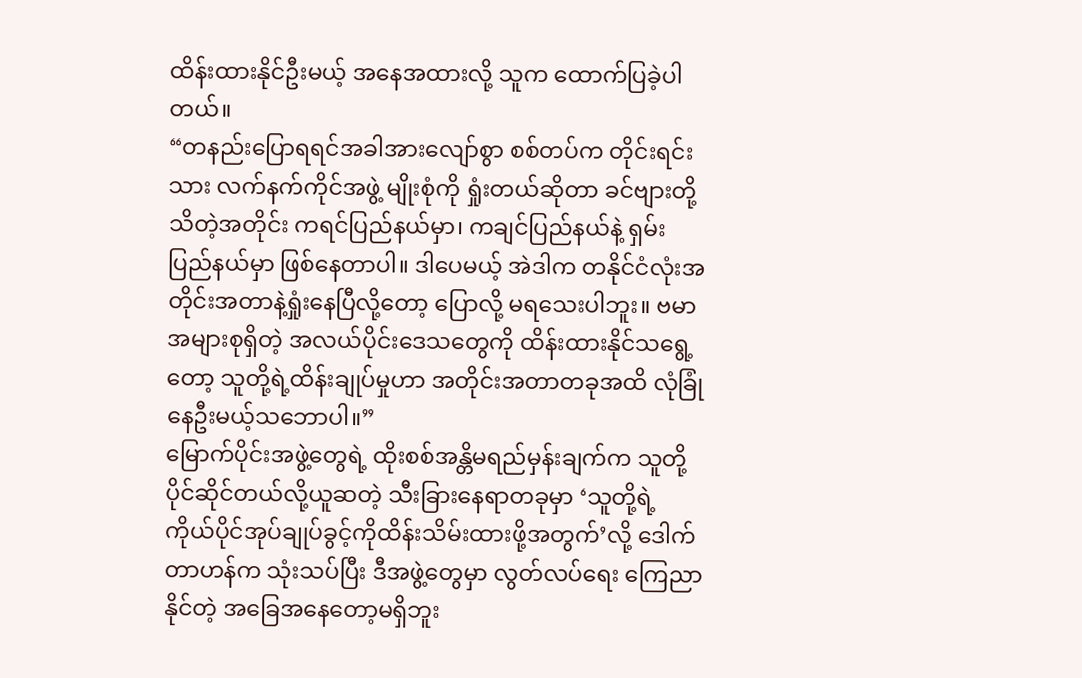ထိန်းထားနိုင်ဦးမယ့် အနေအထားလို့ သူက ထောက်ပြခဲ့ပါတယ်။
“တနည်းပြောရရင်အခါအားလျော်စွာ စစ်တပ်က တိုင်းရင်းသား လက်နက်ကိုင်အဖွဲ့ မျိုးစုံကို ရှုံးတယ်ဆိုတာ ခင်ဗျားတို့သိတဲ့အတိုင်း ကရင်ပြည်နယ်မှာ၊ ကချင်ပြည်နယ်နဲ့ ရှမ်းပြည်နယ်မှာ ဖြစ်နေတာပါ။ ဒါပေမယ့် အဲဒါက တနိုင်ငံလုံးအတိုင်းအတာနဲ့ရှုံးနေပြီလို့တော့ ပြောလို့ မရသေးပါဘူး။ ဗမာအများစုရှိတဲ့ အလယ်ပိုင်းဒေသတွေကို ထိန်းထားနိုင်သရွေ့တော့ သူတို့ရဲ့ထိန်းချုပ်မှုဟာ အတိုင်းအတာတခုအထိ လုံခြုံနေဦးမယ့်သဘောပါ။”
မြောက်ပိုင်းအဖွဲ့တွေရဲ့ ထိုးစစ်အန္တိမရည်မှန်းချက်က သူတို့ပိုင်ဆိုင်တယ်လို့ယူဆတဲ့ သီးခြားနေရာတခုမှာ ‘သူတို့ရဲ့ ကိုယ်ပိုင်အုပ်ချုပ်ခွင့်ကိုထိန်းသိမ်းထားဖို့အတွက်’လို့ ဒေါက်တာဟန်က သုံးသပ်ပြီး ဒီအဖွဲ့တွေမှာ လွတ်လပ်ရေး ကြေညာနိုင်တဲ့ အခြေအနေတော့မရှိဘူး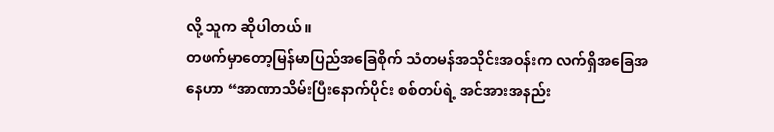လို့ သူက ဆိုပါတယ်။
တဖက်မှာတော့မြန်မာပြည်အခြေစိုက် သံတမန်အသိုင်းအဝန်းက လက်ရှိအခြေအနေဟာ “အာဏာသိမ်းပြီးနောက်ပိုင်း စစ်တပ်ရဲ့ အင်အားအနည်း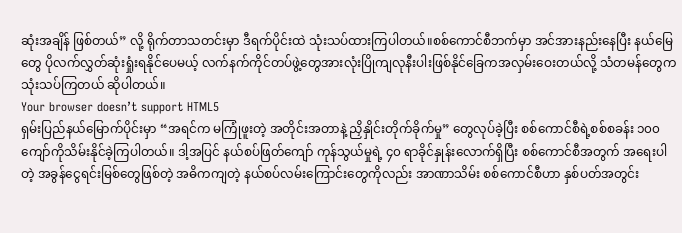ဆုံးအချိန် ဖြစ်တယ်” လို့ ရိုက်တာသတင်းမှာ ဒီရက်ပိုင်းထဲ သုံးသပ်ထားကြပါတယ်။စစ်ကောင်စီဘက်မှာ အင်အားနည်းနေပြီး နယ်မြေတွေ ပိုလက်လွှတ်ဆုံးရှုံးရနိုင်ပေမယ့် လက်နက်ကိုင်တပ်ဖွဲ့တွေအားလုံးပြိုကျလုနီးပါးဖြစ်နိုင်ခြေကအလှမ်းဝေးတယ်လို့ သံတမန်တွေက သုံးသပ်ကြတယ် ဆိုပါတယ်။
Your browser doesn’t support HTML5
ရှမ်းပြည်နယ်မြောက်ပိုင်းမှာ “အရင်က မကြုံဖူးတဲ့ အတိုင်းအတာနဲ့ ညှိနှိုင်းတိုက်ခိုက်မှု” တွေလုပ်ခဲ့ပြီး စစ်ကောင်စီရဲ့စစ်စခန်း ၁၀၀ ကျော်ကိုသိမ်းနိုင်ခဲ့ကြပါတယ်။ ဒါ့အပြင် နယ်စပ်ဖြတ်ကျော် ကုန်သွယ်မှုရဲ့ ၄၀ ရာခိုင်နှုန်းလောက်ရှိပြီး စစ်ကောင်စီအတွက် အရေးပါတဲ့ အခွန်ငွေရင်းမြစ်တွေဖြစ်တဲ့ အဓိကကျတဲ့ နယ်စပ်လမ်းကြောင်းတွေကိုလည်း အာဏာသိမ်း စစ်ကောင်စီဟာ နှစ်ပတ်အတွင်း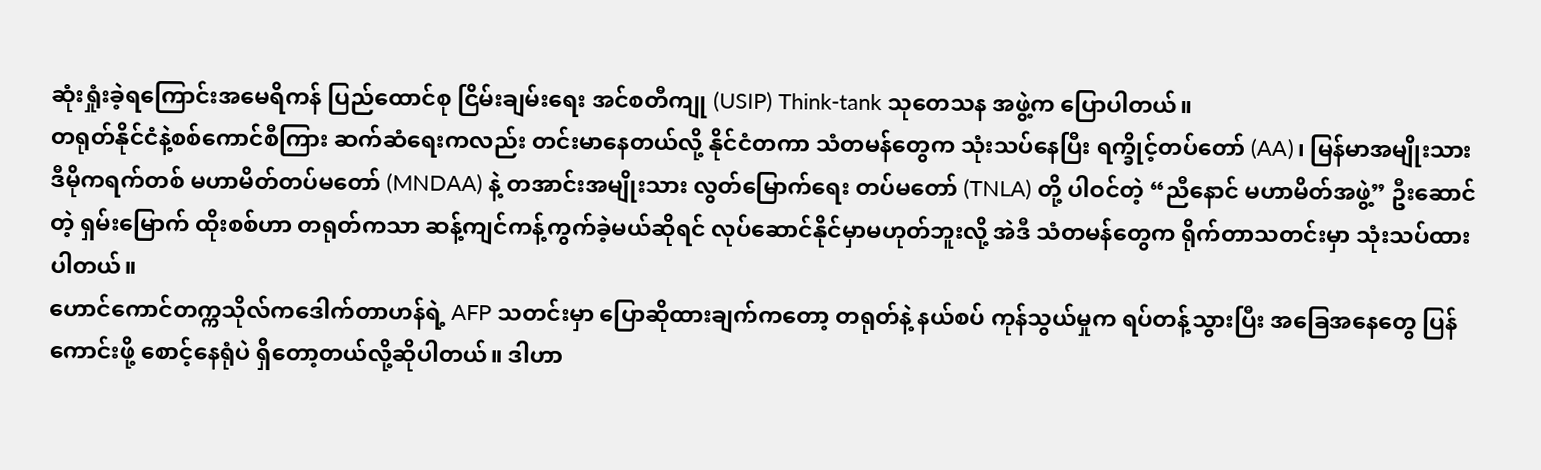ဆုံးရှုံးခဲ့ရကြောင်းအမေရိကန် ပြည်ထောင်စု ငြိမ်းချမ်းရေး အင်စတီကျု (USIP) Think-tank သုတေသန အဖွဲ့က ပြောပါတယ်။
တရုတ်နိုင်ငံနဲ့စစ်ကောင်စီကြား ဆက်ဆံရေးကလည်း တင်းမာနေတယ်လို့ နိုင်ငံတကာ သံတမန်တွေက သုံးသပ်နေပြီး ရက္ခိုင့်တပ်တော် (AA)၊ မြန်မာအမျိုးသား ဒီမိုကရက်တစ် မဟာမိတ်တပ်မတော် (MNDAA) နဲ့ တအာင်းအမျိုးသား လွတ်မြောက်ရေး တပ်မတော် (TNLA) တို့ ပါဝင်တဲ့ “ညီနောင် မဟာမိတ်အဖွဲ့” ဦးဆောင်တဲ့ ရှမ်းမြောက် ထိုးစစ်ဟာ တရုတ်ကသာ ဆန့်ကျင်ကန့်ကွက်ခဲ့မယ်ဆိုရင် လုပ်ဆောင်နိုင်မှာမဟုတ်ဘူးလို့ အဲဒီ သံတမန်တွေက ရိုက်တာသတင်းမှာ သုံးသပ်ထားပါတယ်။
ဟောင်ကောင်တက္ကသိုလ်ကဒေါက်တာဟန်ရဲ့ AFP သတင်းမှာ ပြောဆိုထားချက်ကတော့ တရုတ်နဲ့ နယ်စပ် ကုန်သွယ်မှုက ရပ်တန့်သွားပြီး အခြေအနေတွေ ပြန်ကောင်းဖို့ စောင့်နေရုံပဲ ရှိတော့တယ်လို့ဆိုပါတယ်။ ဒါဟာ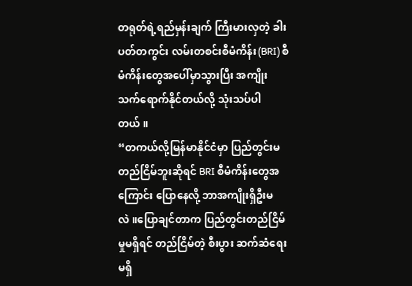တရုတ်ရဲ့ရည်မှန်းချက် ကြီးမားလှတဲ့ ခါးပတ်တကွင်း လမ်းတစင်းစီမံကိန်း(BRI) စီမံကိန်းတွေအပေါ်မှာသွားပြီး အကျိုး သက်ရောက်နိုင်တယ်လို့ သုံးသပ်ပါတယ်။
“တကယ်လို့မြန်မာနိုင်ငံမှာ ပြည်တွင်းမတည်ငြိမ်ဘူးဆိုရင် BRI စီမံကိန်းတွေအကြောင်း ပြောနေလို့ ဘာအကျိုးရှိဦးမလဲ။ပြောချင်တာက ပြည်တွင်းတည်ငြိမ်မှုမရှိရင် တည်ငြိမ်တဲ့ စီးပွား ဆက်ဆံရေးမရှိ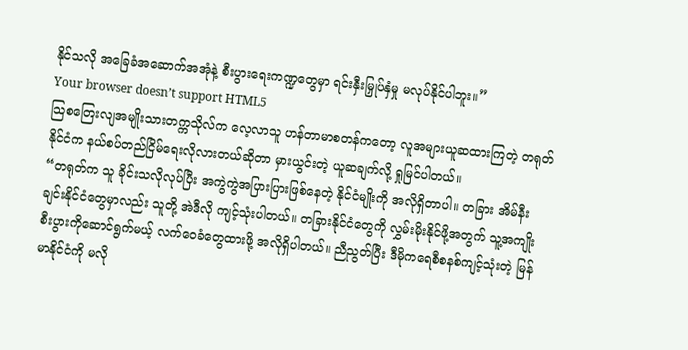နိုင်သလို အခြေခံအဆောက်အအုံနဲ့ စီးပွားရေးကဏ္ဍတွေမှာ ရင်းနှီးမြှုပ်နှံမှု မလုပ်နိုင်ပါဘူး။”
Your browser doesn’t support HTML5
သြစတြေးလျအမျိုးသားတက္ကသိုလ်က လေ့လာသူ ဟန်တာမာစတန်ကတော့ လူအများယူဆထားကြတဲ့ တရုတ်နိုင်ငံက နယ်စပ်တည်ငြိမ်ရေးလိုလားတယ်ဆိုတာ မှားယွင်းတဲ့ ယူဆချက်လို့ ရှုမြင်ပါတယ်။
“တရုတ်က သူ ခိုင်းသလိုလုပ်ပြီး အကွဲကွဲအပြားပြားဖြစ်နေတဲ့ နိုင်ငံမျိုးကို အလိုရှိတာပါ။ တခြား အိမ်နီးချင်းနိုင်ငံတွေမှာလည်း သူတို့ အဲဒီလို ကျင့်သုံးပါတယ်။ တခြားနိုင်ငံတွေကို လွှမ်းမိုးနိုင်ဖို့အတွက် သူ့အကျိုးစီးပွားကိုဆောင်ရွက်မယ့် လက်ဝေခံတွေထားဖို့ အလိုရှိပါတယ်။ ညီညွတ်ပြီး ဒီမိုကရေစီစနစ်ကျင့်သုံးတဲ့ မြန်မာနိုင်ငံကို မလို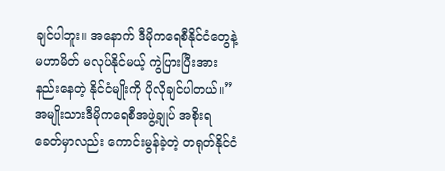ချင်ပါဘူး။ အနောက် ဒီမိုကရေစီနိုင်ငံတွေနဲ့ မဟာမိတ် မလုပ်နိုင်မယ့် ကွဲပြားပြီးအားနည်းနေတဲ့ နိုင်ငံမျိုးကို ပိုလိုချင်ပါတယ်။”
အမျိုးသားဒီမိုကရေစီအဖွဲ့ချုပ် အစိုးရခေတ်မှာလည်း ကောင်းမွန်ခဲ့တဲ့ တရုတ်နိုင်ငံ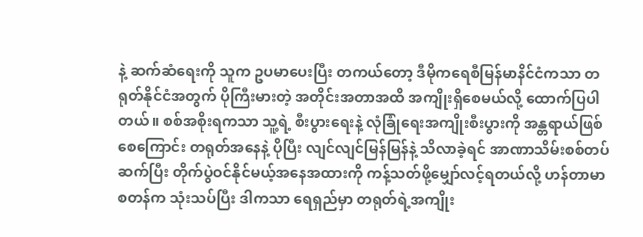နဲ့ ဆက်ဆံရေးကို သူက ဥပမာပေးပြီး တကယ်တော့ ဒီမိုကရေစီမြန်မာနိင်ငံကသာ တရုတ်နိုင်ငံအတွက် ပိုကြီးမားတဲ့ အတိုင်းအတာအထိ အကျိုးရှိစေမယ်လို့ ထောက်ပြပါတယ်။ စစ်အစိုးရကသာ သူ့ရဲ့ စီးပွားရေးနဲ့ လုံခြုံရေးအကျိုးစီးပွားကို အန္တရာယ်ဖြစ်စေကြောင်း တရုတ်အနေနဲ့ ပိုပြီး လျင်လျင်မြန်မြန်နဲ့ သိလာခဲ့ရင် အာဏာသိမ်းစစ်တပ် ဆက်ပြီး တိုက်ပွဲဝင်နိုင်မယ့်အနေအထားကို ကန့်သတ်ဖို့မျှော်လင့်ရတယ်လို့ ဟန်တာမာစတန်က သုံးသပ်ပြီး ဒါကသာ ရေရှည်မှာ တရုတ်ရဲ့အကျိုး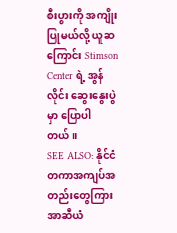စီးပွားကို အကျိုးပြုမယ်လို့ ယူဆကြောင်း Stimson Center ရဲ့ အွန်လိုင်း ဆွေးနွေးပွဲမှာ ပြောပါတယ်။
SEE ALSO: နိုင်ငံတကာအကျပ်အတည်းတွေကြား အာဆီယံ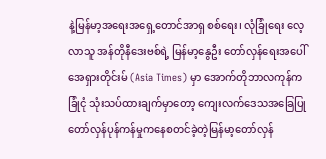နဲ့မြန်မာ့အရေးအရှေ့တောင်အာရှ စစ်ရေး၊ လုံခြုံရေး လေ့လာသူ အန်တိုနီဒေးဗစ်ရဲ့ မြန်မာ့နွေဦး တော်လှန်ရေးအပေါ် အေရှားတိုင်းမ် (Asia Times) မှာ အောက်တိုဘာလကုန်က ခြုံငုံ သုံးသပ်ထားချက်မှာတော့ ကျေးလက်ဒေသအခြေပြု တော်လှန်ပုန်ကန်မှုကနေစတင်ခဲ့တဲ့မြန်မာ့တော်လှန်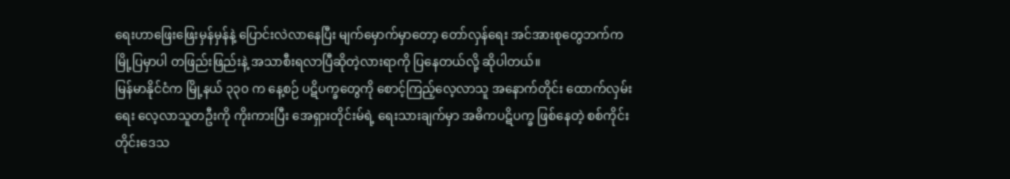ရေးဟာဖြေးဖြေးမှန်မှန်နဲ့ ပြောင်းလဲလာနေပြီး မျက်မှောက်မှာတော့ တော်လှန်ရေး အင်အားစုတွေဘက်က မြို့ပြမှာပါ တဖြည်းဖြည်းနဲ့ အသာစီးရလာပြီဆိုတဲ့လားရာကို ပြနေတယ်လို့ ဆိုပါတယ်။
မြန်မာနိုင်ငံက မြို့နယ် ၃၃၀ က နေ့စဉ် ပဋိပက္ခတွေကို စောင့်ကြည့်လေ့လာသူ အနောက်တိုင်း ထောက်လှမ်းရေး လေ့လာသူတဦးကို ကိုးကားပြီး အေရှားတိုင်းမ်ရဲ့ ရေးသားချက်မှာ အဓိကပဋိပက္ခ ဖြစ်နေတဲ့ စစ်ကိုင်းတိုင်းဒေသ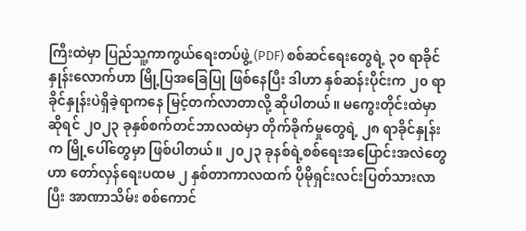ကြီးထဲမှာ ပြည်သူ့ကာကွယ်ရေးတပ်ဖွဲ့ (PDF) စစ်ဆင်ရေးတွေရဲ့ ၃၀ ရာခိုင်နှုန်းလောက်ဟာ မြို့ပြအခြေပြု ဖြစ်နေပြီး ဒါဟာ နှစ်ဆန်းပိုင်းက ၂၀ ရာခိုင်နှုန်းပဲရှိခဲ့ရာကနေ မြင့်တက်လာတာလို့ ဆိုပါတယ်။ မကွေးတိုင်းထဲမှာ ဆိုရင် ၂၀၂၃ ခုနှစ်စက်တင်ဘာလထဲမှာ တိုက်ခိုက်မှုတွေရဲ့ ၂၈ ရာခိုင်နှုန်းက မြို့ပေါ်တွေမှာ ဖြစ်ပါတယ်။ ၂၀၂၃ ခုနစ်ရဲ့စစ်ရေးအပြောင်းအလဲတွေဟာ တော်လှန်ရေးပထမ ၂ နှစ်တာကာလထက် ပိုမိုရှင်းလင်းပြတ်သားလာပြီး အာဏာသိမ်း စစ်ကောင်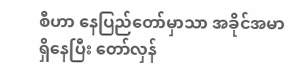စီဟာ နေပြည်တော်မှာသာ အခိုင်အမာရှိနေပြီး တော်လှန်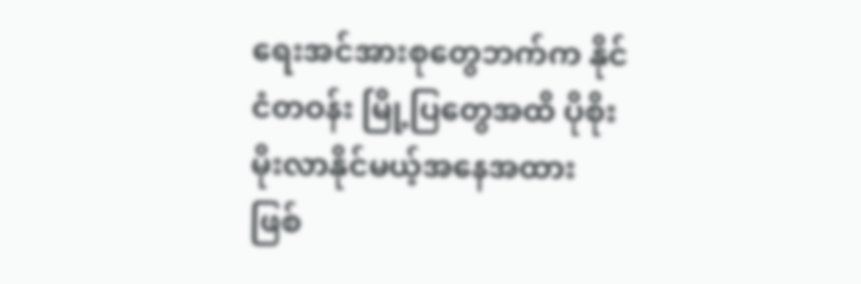ရေးအင်အားစုတွေဘက်က နိုင်ငံတဝန်း မြို့ပြတွေအထိ ပိုစိုးမိုးလာနိုင်မယ့်အနေအထား ဖြစ်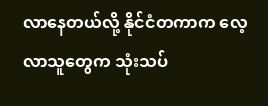လာနေတယ်လို့ နိုင်ငံတကာက လေ့လာသူတွေက သုံးသပ်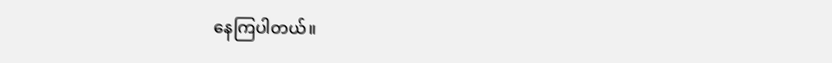နေကြပါတယ်။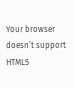Your browser doesn’t support HTML5